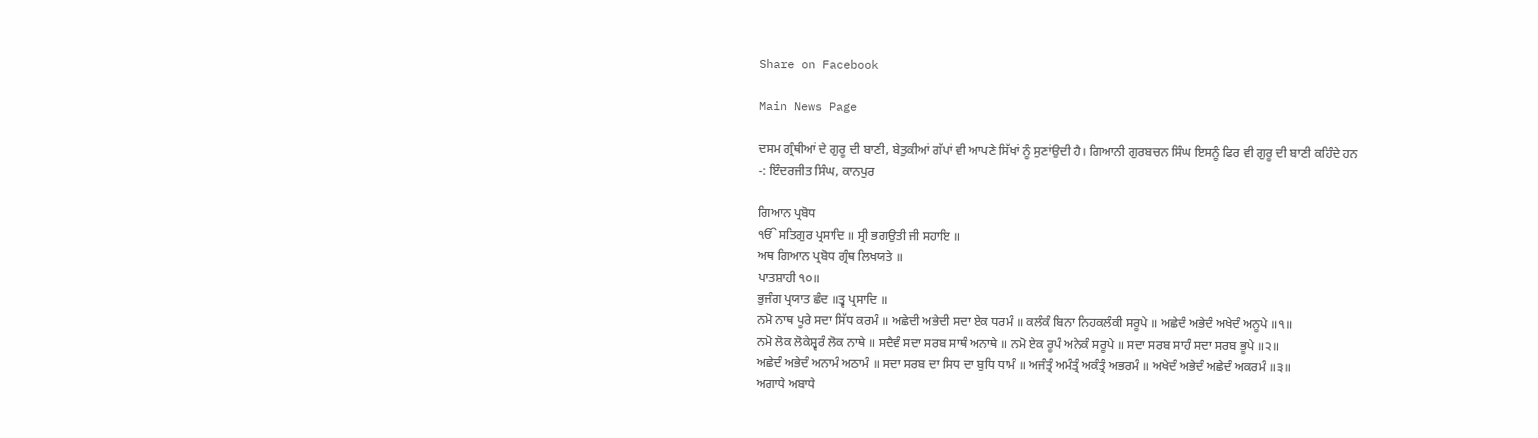Share on Facebook

Main News Page

ਦਸਮ ਗ੍ਰੰਥੀਆਂ ਦੇ ਗੁਰੂ ਦੀ ਬਾਣੀ, ਬੇਤੁਕੀਆਂ ਗੱਪਾਂ ਵੀ ਆਪਣੇ ਸਿੱਖਾਂ ਨੂੰ ਸੁਣਾਂਉਦੀ ਹੈ। ਗਿਆਨੀ ਗੁਰਬਚਨ ਸਿੰਘ ਇਸਨੂੰ ਫਿਰ ਵੀ ਗੁਰੂ ਦੀ ਬਾਣੀ ਕਹਿੰਦੇ ਹਨ
-: ਇੰਦਰਜੀਤ ਸਿੰਘ, ਕਾਨਪੁਰ

ਗਿਆਨ ਪ੍ਰਬੋਧ
ੴ ਸਤਿਗੁਰ ਪ੍ਰਸਾਦਿ ॥ ਸ੍ਰੀ ਭਗਉਤੀ ਜੀ ਸਹਾਇ ॥
ਅਥ ਗਿਆਨ ਪ੍ਰਬੋਧ ਗ੍ਰੰਥ ਲਿਖਯਤੇ ॥
ਪਾਤਸ਼ਾਹੀ ੧੦॥
ਭੁਜੰਗ ਪ੍ਰਯਾਤ ਛੰਦ ॥ਤ੍ਵ ਪ੍ਰਸਾਦਿ ॥
ਨਮੋ ਨਾਥ ਪੂਰੇ ਸਦਾ ਸਿੱਧ ਕਰਮੰ ॥ ਅਛੇਦੀ ਅਭੇਦੀ ਸਦਾ ਏਕ ਧਰਮੰ ॥ ਕਲੰਕੰ ਬਿਨਾ ਨਿਹਕਲੰਕੀ ਸਰੂਪੇ ॥ ਅਛੇਦੰ ਅਭੇਦੰ ਅਖੇਦੰ ਅਨੂਪੇ ॥੧॥
ਨਮੋ ਲੋਕ ਲੋਕੇਸ਼੍ਵਰੰ ਲੋਕ ਨਾਥੇ ॥ ਸਦੈਵੰ ਸਦਾ ਸਰਬ ਸਾਥੰ ਅਨਾਥੇ ॥ ਨਮੋ ਏਕ ਰੂਪੰ ਅਨੇਕੰ ਸਰੂਪੇ ॥ ਸਦਾ ਸਰਬ ਸਾਹੰ ਸਦਾ ਸਰਬ ਭੂਪੇ ॥੨॥
ਅਛੇਦੰ ਅਭੇਦੰ ਅਨਾਮੰ ਅਠਾਮੰ ॥ ਸਦਾ ਸਰਬ ਦਾ ਸਿਧ ਦਾ ਬੁਧਿ ਧਾਮੰ ॥ ਅਜੰਤ੍ਰੰ ਅਮੰਤ੍ਰੰ ਅਕੰਤ੍ਰੰ ਅਭਰਮੰ ॥ ਅਖੇਦੰ ਅਭੇਦੰ ਅਛੇਦੰ ਅਕਰਮੰ ॥੩॥
ਅਗਾਧੇ ਅਬਾਧੇ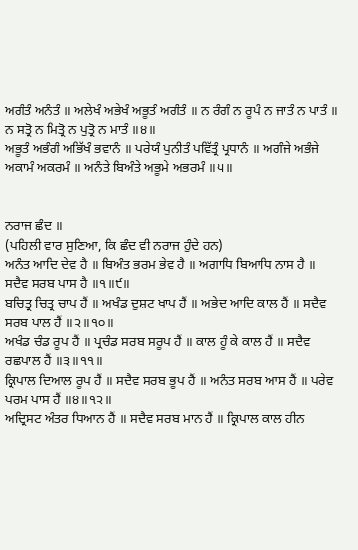ਅਗੰਤੰ ਅਨੰਤੰ ॥ ਅਲੇਖੰ ਅਭੇਖੰ ਅਭੂਤੰ ਅਗੰਤੰ ॥ ਨ ਰੰਗੰ ਨ ਰੂਪੰ ਨ ਜਾਤੰ ਨ ਪਾਤੰ ॥ ਨ ਸਤ੍ਰੋ ਨ ਮਿਤ੍ਰੋ ਨ ਪੁਤ੍ਰੋ ਨ ਮਾਤੰ ॥੪॥
ਅਭੂਤੰ ਅਭੰਗੰ ਅਭਿੱਖੰ ਭਵਾਨੰ ॥ ਪਰੇਯੰ ਪੁਨੀਤੰ ਪਵਿੱਤ੍ਰੰ ਪ੍ਰਧਾਨੰ ॥ ਅਗੰਜੇ ਅਭੰਜੇ ਅਕਾਮੰ ਅਕਰਮੰ ॥ ਅਨੰਤੇ ਬਿਅੰਤੇ ਅਭੂਮੇ ਅਭਰਮੰ ॥੫॥


ਨਰਾਜ ਛੰਦ ॥
(ਪਹਿਲੀ ਵਾਰ ਸੁਣਿਆ, ਕਿ ਛੰਦ ਵੀ ਨਰਾਜ ਹੁੰਦੇ ਹਨ)
ਅਨੰਤ ਆਦਿ ਦੇਵ ਹੈ ॥ ਬਿਅੰਤ ਭਰਮ ਭੇਵ ਹੈ ॥ ਅਗਾਧਿ ਬਿਆਧਿ ਨਾਸ ਹੈ ॥ ਸਦੈਵ ਸਰਬ ਪਾਸ ਹੈ ॥੧॥੯॥
ਬਚਿਤ੍ਰ ਚਿਤ੍ਰ ਚਾਪ ਹੈਂ ॥ ਅਖੰਡ ਦੁਸ਼ਟ ਖਾਪ ਹੈਂ ॥ ਅਭੇਦ ਆਦਿ ਕਾਲ ਹੈਂ ॥ ਸਦੈਵ ਸਰਬ ਪਾਲ ਹੈਂ ॥੨॥੧੦॥
ਅਖੰਡ ਚੰਡ ਰੂਪ ਹੈਂ ॥ ਪ੍ਰਚੰਡ ਸਰਬ ਸਰੂਪ ਹੈਂ ॥ ਕਾਲ ਹੂੰ ਕੇ ਕਾਲ ਹੈਂ ॥ ਸਦੈਵ ਰਛਪਾਲ ਹੈਂ ॥੩॥੧੧॥
ਕ੍ਰਿਪਾਲ ਦਿਆਲ ਰੂਪ ਹੈਂ ॥ ਸਦੈਵ ਸਰਬ ਭੂਪ ਹੈਂ ॥ ਅਨੰਤ ਸਰਬ ਆਸ ਹੈਂ ॥ ਪਰੇਵ ਪਰਮ ਪਾਸ ਹੈਂ ॥੪॥੧੨॥
ਅਦ੍ਰਿਸਟ ਅੰਤਰ ਧਿਆਨ ਹੈਂ ॥ ਸਦੈਵ ਸਰਬ ਮਾਨ ਹੈਂ ॥ ਕ੍ਰਿਪਾਲ ਕਾਲ ਹੀਨ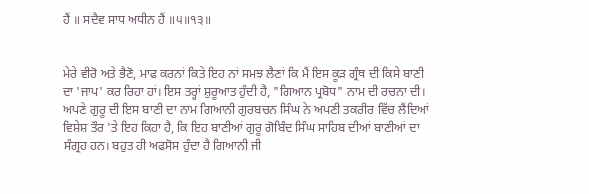ਹੈਂ ॥ ਸਦੈਵ ਸਾਧ ਅਧੀਨ ਹੈਂ ॥੫॥੧੩॥


ਮੇਰੇ ਵੀਰੋ ਅਤੇ ਭੈਣੋ, ਮਾਫ ਕਰਨਾਂ ਕਿਤੇ ਇਹ ਨਾਂ ਸਮਝ ਲੈਣਾਂ ਕਿ ਮੈਂ ਇਸ ਕੂੜ ਗ੍ਰੰਥ ਦੀ ਕਿਸੇ ਬਾਣੀ ਦਾ 'ਜਾਪ' ਕਰ ਰਿਹਾ ਹਾਂ। ਇਸ ਤਰ੍ਹਾਂ ਸ਼ੁਰੂਆਤ ਹੁੰਦੀ ਹੈ, "ਗਿਆਨ ਪ੍ਰਬੋਧ" ਨਾਮ ਦੀ ਰਚਨਾ ਦੀ। ਅਪਣੇ ਗੁਰੂ ਦੀ ਇਸ ਬਾਣੀ ਦਾ ਨਾਮ ਗਿਆਨੀ ਗੁਰਬਚਨ ਸਿੰਘ ਨੇ ਅਪਣੀ ਤਕਰੀਰ ਵਿੱਚ ਲੈਂਦਿਆਂ ਵਿਸ਼ੇਸ਼ ਤੌਰ 'ਤੇ ਇਹ ਕਿਹਾ ਹੈ, ਕਿ ਇਹ ਬਾਣੀਆਂ ਗੁਰੂ ਗੋਬਿੰਦ ਸਿੰਘ ਸਾਹਿਬ ਦੀਆਂ ਬਾਣੀਆਂ ਦਾ ਸੰਗ੍ਰਹ ਹਨ। ਬਹੁਤ ਹੀ ਅਫਸੋਸ ਹੁੰਦਾ ਹੈ ਗਿਆਨੀ ਜੀ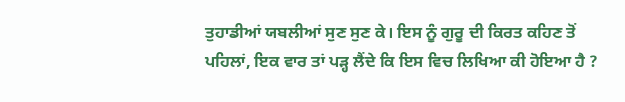ਤੁਹਾਡੀਆਂ ਯਬਲੀਆਂ ਸੁਣ ਸੁਣ ਕੇ। ਇਸ ਨੂੰ ਗੁਰੂ ਦੀ ਕਿਰਤ ਕਹਿਣ ਤੋਂ ਪਹਿਲਾਂ, ਇਕ ਵਾਰ ਤਾਂ ਪੜ੍ਹ ਲੈਂਦੇ ਕਿ ਇਸ ਵਿਚ ਲਿਖਿਆ ਕੀ ਹੋਇਆ ਹੈ ?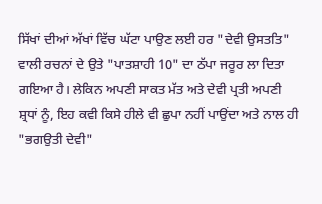ਸਿੱਖਾਂ ਦੀਆਂ ਅੱਖਾਂ ਵਿੱਚ ਘੱਟਾ ਪਾਉਣ ਲਈ ਹਰ "ਦੇਵੀ ਉਸਤਤਿ" ਵਾਲੀ ਰਚਨਾਂ ਦੇ ਉਤੇ "ਪਾਤਸ਼ਾਹੀ 10" ਦਾ ਠੱਪਾ ਜਰੂਰ ਲਾ ਦਿਤਾ ਗਇਆ ਹੈ। ਲੇਕਿਨ ਅਪਣੀ ਸਾਕਤ ਮੱਤ ਅਤੇ ਦੇਵੀ ਪ੍ਰਤੀ ਅਪਣੀ ਸ਼੍ਰਧਾਂ ਨੂੰ, ਇਹ ਕਵੀ ਕਿਸੇ ਹੀਲੇ ਵੀ ਛੁਪਾ ਨਹੀਂ ਪਾਉਂਦਾ ਅਤੇ ਨਾਲ ਹੀ "ਭਗਉਤੀ ਦੇਵੀ"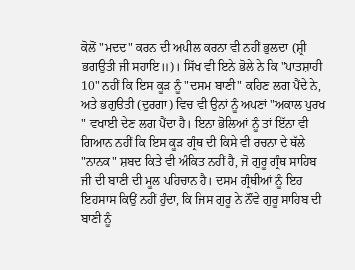ਕੋਲੋਂ "ਮਦਦ" ਕਰਨ ਦੀ ਅਪੀਲ ਕਰਨਾ ਵੀ ਨਹੀਂ ਭੁਲਦਾ (ਸ਼੍ਰੀ ਭਗਉਤੀ ਜੀ ਸਹਾਇ॥)। ਸਿੱਖ ਵੀ ਇਨੇ ਭੋਲੇ ਨੇ ਕਿ "ਪਾਤਸ਼ਾਹੀ 10" ਨਹੀਂ ਕਿ ਇਸ ਕੂੜ ਨੂੰ "ਦਸਮ ਬਾਣੀ" ਕਹਿਣ ਲਗ ਪੈਂਦੇ ਨੇ, ਅਤੇ ਭਗੁੳਤੀ (ਦੁਰਗਾ) ਵਿਚ ਵੀ ਉਨਾਂ ਨੂੰ ਅਪਣਾਂ "ਅਕਾਲ ਪੁਰਖ " ਵਖਾਈ ਦੇਣ ਲਗ ਪੈਂਦਾ ਹੈ। ਇਨਾ ਭੋਲਿਆਂ ਨੂੰ ਤਾਂ ਇੱਨਾ ਵੀ ਗਿਆਨ ਨਹੀਂ ਕਿ ਇਸ ਕੂੜ ਗ੍ਰੰਥ ਦੀ ਕਿਸੇ ਵੀ ਰਚਨਾ ਦੇ ਥੱਲੇ "ਨਾਨਕ" ਸ਼ਬਦ ਕਿਤੇ ਵੀ ਅੰਕਿਤ ਨਹੀਂ ਹੈ, ਜੋ ਗੁਰੂ ਗ੍ਰੰਥ ਸਾਹਿਬ ਜੀ ਦੀ ਬਾਣੀ ਦੀ ਮੂਲ ਪਹਿਚਾਨ ਹੈ। ਦਸਮ ਗ੍ਰੰਥੀਆਂ ਨੂੰ ਇਹ ਇਹਸਾਸ ਕਿਉਂ ਨਹੀਂ ਹੁੰਦਾ, ਕਿ ਜਿਸ ਗੁਰੂ ਨੇ ਨੌਂਵੇ ਗੁਰੂ ਸਾਹਿਬ ਦੀ ਬਾਣੀ ਨੂੰ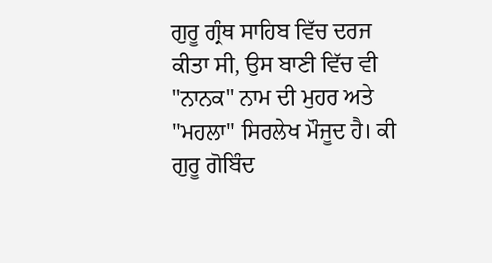ਗੁਰੂ ਗ੍ਰੰਥ ਸਾਹਿਬ ਵਿੱਚ ਦਰਜ ਕੀਤਾ ਸੀ, ਉਸ ਬਾਣੀ ਵਿੱਚ ਵੀ "ਨਾਨਕ" ਨਾਮ ਦੀ ਮੁਹਰ ਅਤੇ "ਮਹਲਾ" ਸਿਰਲੇਖ ਮੌਜੂਦ ਹੈ। ਕੀ ਗੁਰੂ ਗੋਬਿੰਦ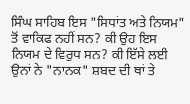ਸਿੰਘ ਸਾਹਿਬ ਇਸ "ਸਿਧਾਂਤ ਅਤੇ ਨਿਯਮ" ਤੋਂ ਵਾਕਿਫ ਨਹੀਂ ਸਨ? ਕੀ ਉਹ ਇਸ ਨਿਯਮ ਦੇ ਵਿਰੁਧ ਸਨ? ਕੀ ਇੱਸੇ ਲਈ ਉਨਾਂ ਨੇ "ਨਾਨਕ" ਸ਼ਬਦ ਦੀ ਥਾਂ ਤੇ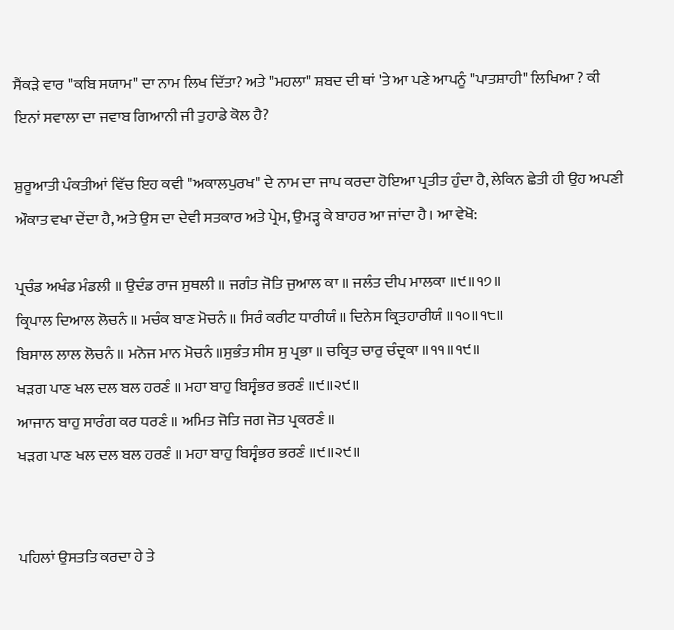ਸੈਂਕੜੇ ਵਾਰ "ਕਬਿ ਸਯਾਮ" ਦਾ ਨਾਮ ਲਿਖ ਦਿੱਤਾ? ਅਤੇ "ਮਹਲਾ" ਸ਼ਬਦ ਦੀ ਥਾਂ 'ਤੇ ਆ ਪਣੇ ਆਪਨੂੰ "ਪਾਤਸ਼ਾਹੀ" ਲਿਖਿਆ ? ਕੀ ਇਨਾਂ ਸਵਾਲਾ ਦਾ ਜਵਾਬ ਗਿਆਨੀ ਜੀ ਤੁਹਾਡੇ ਕੋਲ ਹੈ?

ਸ਼ੁਰੂਆਤੀ ਪੰਕਤੀਆਂ ਵਿੱਚ ਇਹ ਕਵੀ "ਅਕਾਲਪੁਰਖ" ਦੇ ਨਾਮ ਦਾ ਜਾਪ ਕਰਦਾ ਹੋਇਆ ਪ੍ਰਤੀਤ ਹੁੰਦਾ ਹੈ, ਲੇਕਿਨ ਛੇਤੀ ਹੀ ਉਹ ਅਪਣੀ ਔਕਾਤ ਵਖਾ ਦੇਂਦਾ ਹੈ, ਅਤੇ ਉਸ ਦਾ ਦੇਵੀ ਸਤਕਾਰ ਅਤੇ ਪ੍ਰੇਮ, ਉਮੜ੍ਹ ਕੇ ਬਾਹਰ ਆ ਜਾਂਦਾ ਹੈ। ਆ ਵੇਖੋ:

ਪ੍ਰਚੰਡ ਅਖੰਡ ਮੰਡਲੀ ॥ ਉਦੰਡ ਰਾਜ ਸੁਥਲੀ ॥ ਜਗੰਤ ਜੋਤਿ ਜੁਆਲ ਕਾ ॥ ਜਲੰਤ ਦੀਪ ਮਾਲਕਾ ॥੯॥੧੭॥
ਕ੍ਰਿਪਾਲ ਦਿਆਲ ਲੋਚਨੰ ॥ ਮਚੰਕ ਬਾਣ ਮੋਚਨੰ ॥ ਸਿਰੰ ਕਰੀਟ ਧਾਰੀਯੰ ॥ ਦਿਨੇਸ ਕ੍ਰਿਤਹਾਰੀਯੰ ॥੧੦॥੧੮॥
ਬਿਸਾਲ ਲਾਲ ਲੋਚਨੰ ॥ ਮਨੋਜ ਮਾਨ ਮੋਚਨੰ ॥ਸੁਭੰਤ ਸੀਸ ਸੁ ਪ੍ਰਭਾ ॥ ਚਕ੍ਰਿਤ ਚਾਰੁ ਚੰਦ੍ਰਕਾ ॥੧੧॥੧੯॥
ਖੜਗ ਪਾਣ ਖਲ ਦਲ ਬਲ ਹਰਣੰ ॥ ਮਹਾ ਬਾਹੁ ਬਿਸ੍ਵੰਭਰ ਭਰਣੰ ॥੯॥੨੯॥
ਆਜਾਨ ਬਾਹੁ ਸਾਰੰਗ ਕਰ ਧਰਣੰ ॥ ਅਮਿਤ ਜੋਤਿ ਜਗ ਜੋਤ ਪ੍ਰਕਰਣੰ ॥
ਖੜਗ ਪਾਣ ਖਲ ਦਲ ਬਲ ਹਰਣੰ ॥ ਮਹਾ ਬਾਹੁ ਬਿਸ੍ਵੰਭਰ ਭਰਣੰ ॥੯॥੨੯॥


ਪਹਿਲਾਂ ਉਸਤਤਿ ਕਰਦਾ ਹੇ ਤੇ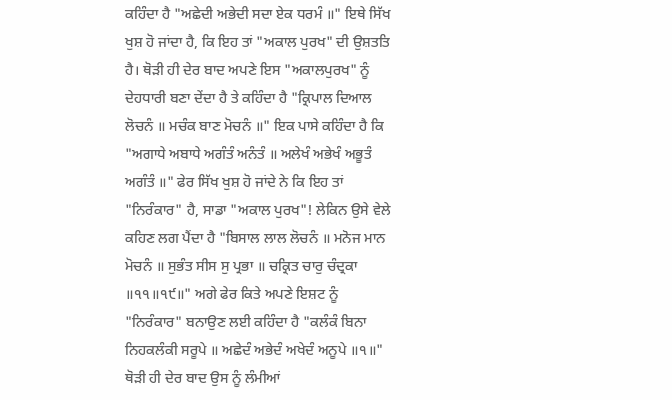ਕਹਿੰਦਾ ਹੈ "ਅਛੇਦੀ ਅਭੇਦੀ ਸਦਾ ਏਕ ਧਰਮੰ ॥" ਇਥੇ ਸਿੱਖ ਖੁਸ਼ ਹੋ ਜਾਂਦਾ ਹੈ, ਕਿ ਇਹ ਤਾਂ "ਅਕਾਲ ਪੁਰਖ" ਦੀ ਉਸ਼ਤਤਿ ਹੈ। ਥੋੜੀ ਹੀ ਦੇਰ ਬਾਦ ਅਪਣੇ ਇਸ "ਅਕਾਲਪੁਰਖ" ਨੂੰ ਦੇਹਧਾਰੀ ਬਣਾ ਦੇਂਦਾ ਹੈ ਤੇ ਕਹਿੰਦਾ ਹੈ "ਕ੍ਰਿਪਾਲ ਦਿਆਲ ਲੋਚਨੰ ॥ ਮਚੰਕ ਬਾਣ ਮੋਚਨੰ ॥" ਇਕ ਪਾਸੇ ਕਹਿੰਦਾ ਹੈ ਕਿ "ਅਗਾਧੇ ਅਬਾਧੇ ਅਗੰਤੰ ਅਨੰਤੰ ॥ ਅਲੇਖੰ ਅਭੇਖੰ ਅਭੂਤੰ ਅਗੰਤੰ ॥" ਫੇਰ ਸਿੱਖ ਖੁਸ਼ ਹੋ ਜਾਂਦੇ ਨੇ ਕਿ ਇਹ ਤਾਂ "ਨਿਰੰਕਾਰ" ਹੈ, ਸਾਡਾ "ਅਕਾਲ ਪੁਰਖ"! ਲੇਕਿਨ ਉਸੇ ਵੇਲੇ ਕਹਿਣ ਲਗ ਪੈਂਦਾ ਹੈ "ਬਿਸਾਲ ਲਾਲ ਲੋਚਨੰ ॥ ਮਨੋਜ ਮਾਨ ਮੋਚਨੰ ॥ ਸੁਭੰਤ ਸੀਸ ਸੁ ਪ੍ਰਭਾ ॥ ਚਕ੍ਰਿਤ ਚਾਰੁ ਚੰਦ੍ਰਕਾ ॥੧੧॥੧੯॥" ਅਗੇ ਫੇਰ ਕਿਤੇ ਅਪਣੇ ਇਸ਼ਟ ਨੂੰ "ਨਿਰੰਕਾਰ" ਬਨਾਉਣ ਲਈ ਕਹਿੰਦਾ ਹੈ "ਕਲੰਕੰ ਬਿਨਾ ਨਿਹਕਲੰਕੀ ਸਰੂਪੇ ॥ ਅਛੇਦੰ ਅਭੇਦੰ ਅਖੇਦੰ ਅਨੂਪੇ ॥੧॥" ਥੋੜੀ ਹੀ ਦੇਰ ਬਾਦ ਉਸ ਨੂੰ ਲੰਮੀਆਂ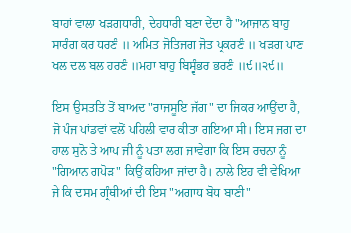ਬਾਹਾਂ ਵਾਲਾ ਖੜਗਧਾਰੀ, ਦੇਹਧਾਰੀ ਬਣਾ ਦੇਂਦਾ ਹੈ "ਆਜਾਨ ਬਾਹੁ ਸਾਰੰਗ ਕਰ ਧਰਣੰ ॥ ਅਮਿਤ ਜੋਤਿਜਗ ਜੋਤ ਪ੍ਰਕਰਣੰ ॥ ਖੜਗ ਪਾਣ ਖਲ ਦਲ ਬਲ ਹਰਣੰ ॥ਮਹਾ ਬਾਹੁ ਬਿਸ੍ਵੰਭਰ ਭਰਣੰ ॥੯॥੨੯॥

ਇਸ ਉਸਤਤਿ ਤੋਂ ਬਾਅਦ "ਰਾਜਸੂਇ ਜੱਗ" ਦਾ ਜਿਕਰ ਆਉਂਦਾ ਹੈ, ਜੋ ਪੰਜ ਪਾਂਡਵਾਂ ਵਲੋਂ ਪਹਿਲੀ ਵਾਰ ਕੀਤਾ ਗਇਆ ਸੀ। ਇਸ ਜਗ ਦਾ ਹਾਲ ਸੁਨੋ ਤੇ ਆਪ ਜੀ ਨੂੰ ਪਤਾ ਲਗ ਜਾਵੇਗਾ ਕਿ ਇਸ ਰਚਨਾ ਨੂੰ "ਗਿਆਨ ਗਪੋੜ" ਕਿਉਂ ਕਹਿਆ ਜਾਂਦਾ ਹੈ। ਨਾਲੇ ਇਹ ਵੀ ਵੇਖਿਆ ਜੇ ਕਿ ਦਸਮ ਗ੍ਰੰਥੀਆਂ ਦੀ ਇਸ "ਅਗਾਧ ਬੋਧ ਬਾਣੀ"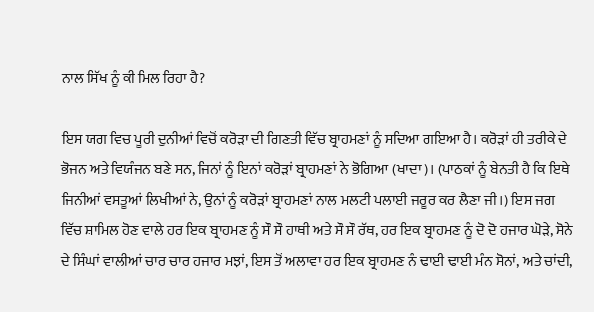ਨਾਲ ਸਿੱਖ ਨੂੰ ਕੀ ਮਿਲ ਰਿਹਾ ਹੈ?

ਇਸ ਯਗ ਵਿਚ ਪੂਰੀ ਦੁਨੀਆਂ ਵਿਚੋਂ ਕਰੋੜਾ ਦੀ ਗਿਣਤੀ ਵਿੱਚ ਬ੍ਰਾਹਮਣਾਂ ਨੂੰ ਸਦਿਆ ਗਇਆ ਹੈ। ਕਰੋੜਾਂ ਹੀ ਤਰੀਕੇ ਦੇ ਭੋਜਨ ਅਤੇ ਵਿਯੰਜਨ ਬਣੇ ਸਨ, ਜਿਨਾਂ ਨੂੰ ਇਨਾਂ ਕਰੋੜਾਂ ਬ੍ਰਾਹਮਣਾਂ ਨੇ ਭੋਗਿਆ (ਖਾਦਾ)। (ਪਾਠਕਾਂ ਨੂੰ ਬੇਨਤੀ ਹੈ ਕਿ ਇਥੇ ਜਿਨੀਆਂ ਵਸਤੂਆਂ ਲਿਖੀਆਂ ਨੇ, ਉਨਾਂ ਨੂੰ ਕਰੋੜਾਂ ਬ੍ਰਾਹਮਣਾਂ ਨਾਲ ਮਲਟੀ ਪਲਾਈ ਜਰੂਰ ਕਰ ਲੈਣਾ ਜੀ।) ਇਸ ਜਗ ਵਿੱਚ ਸ਼ਾਮਿਲ ਹੋਣ ਵਾਲੇ ਹਰ ਇਕ ਬ੍ਰਾਹਮਣ ਨੂੰ ਸੌ ਸੌ ਹਾਥੀ ਅਤੇ ਸੌ ਸੌ ਰੱਥ, ਹਰ ਇਕ ਬ੍ਰਾਹਮਣ ਨੂੰ ਦੋ ਦੋ ਹਜਾਰ ਘੋੜੇ, ਸੋਨੇ ਦੇ ਸਿੰਘਾਂ ਵਾਲੀਆਂ ਚਾਰ ਚਾਰ ਹਜਾਰ ਮਝਾਂ, ਇਸ ਤੋਂ ਅਲਾਵਾ ਹਰ ਇਕ ਬ੍ਰਾਹਮਣ ਨੰ ਢਾਈ ਢਾਈ ਮੰਨ ਸੋਨਾਂ, ਅਤੇ ਚਾਂਦੀ,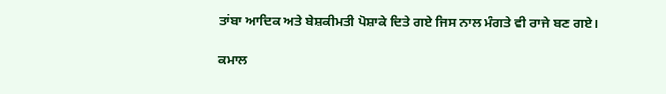ਤਾਂਬਾ ਆਦਿਕ ਅਤੇ ਬੇਸ਼ਕੀਮਤੀ ਪੋਸ਼ਾਕੇ ਦਿਤੇ ਗਏ ਜਿਸ ਨਾਲ ਮੰਗਤੇ ਵੀ ਰਾਜੇ ਬਣ ਗਏ।

ਕਮਾਲ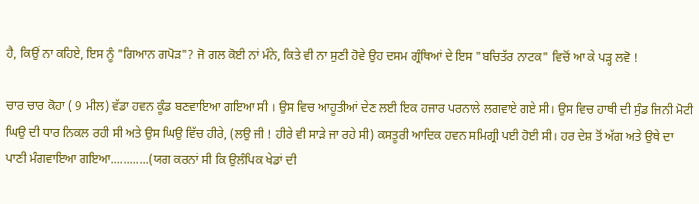ਹੈ, ਕਿਉਂ ਨਾ ਕਹਿਏ, ਇਸ ਨੂੰ "ਗਿਆਨ ਗਪੋੜ"? ਜੋ ਗਲ ਕੋਈ ਨਾਂ ਮੰਨੇ, ਕਿਤੇ ਵੀ ਨਾ ਸੁਣੀ ਹੋਵੇ ਉਹ ਦਸਮ ਗ੍ਰੰਥਿਆਂ ਦੇ ਇਸ "ਬਚਿਤੱਰ ਨਾਟਕ" ਵਿਚੋਂ ਆ ਕੇ ਪੜ੍ਹ ਲਵੋ !

ਚਾਰ ਚਾਰ ਕੋਹਾ ( 9 ਮੀਲ) ਵੱਡਾ ਹਵਨ ਕੂੰਡ ਬਣਵਾਇਆ ਗਇਆ ਸੀ । ਉਸ ਵਿਚ ਆਹੂਤੀਆਂ ਦੇਣ ਲਈ ਇਕ ਹਜਾਰ ਪਰਨਾਲੇ ਲਗਵਾਏ ਗਏ ਸੀ। ਉਸ ਵਿਚ ਹਾਥੀ ਦੀ ਸੁੰਡ ਜਿਨੀ ਮੋਟੀ ਘਿਉ ਦੀ ਧਾਰ ਨਿਕਲ ਰਹੀ ਸੀ ਅਤੇ ਉਸ ਘਿਉ ਵਿੱਚ ਹੀਰੇ, (ਲਉ ਜੀ ! ਹੀਰੇ ਵੀ ਸਾੜੇ ਜਾ ਰਹੇ ਸੀ) ਕਸਤੂਰੀ ਆਦਿਕ ਹਵਨ ਸਮਿਗ੍ਰੀ ਪਈ ਹੋਈ ਸੀ। ਹਰ ਦੇਸ਼ ਤੋਂ ਅੱਗ ਅਤੇ ਉਥੇ ਦਾ ਪਾਣੀ ਮੰਗਵਾਇਆ ਗਇਆ............(ਯਗ ਕਰਨਾਂ ਸੀ ਕਿ ਉਲੰਪਿਕ ਖੇਡਾਂ ਦੀ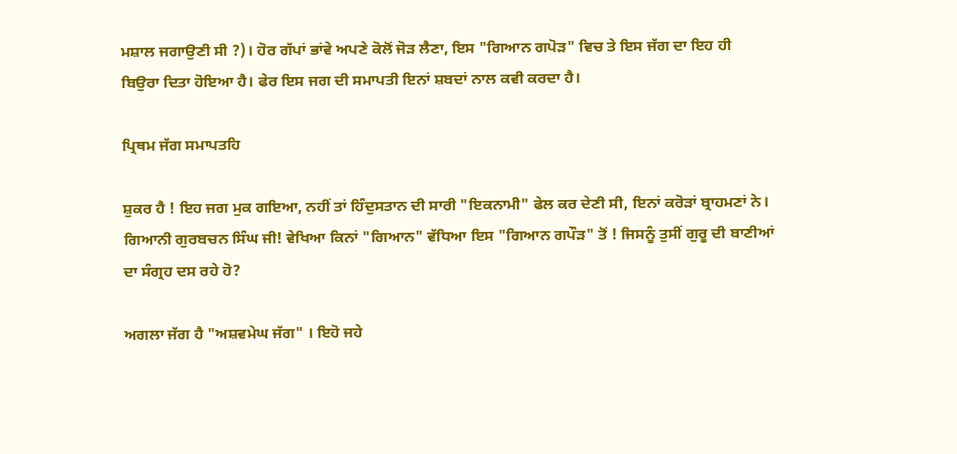ਮਸ਼ਾਲ ਜਗਾਉਣੀ ਸੀ ?)। ਹੋਰ ਗੱਪਾਂ ਭਾਂਵੇ ਅਪਣੇ ਕੋਲੋਂ ਜੋੜ ਲੈਣਾ, ਇਸ "ਗਿਆਨ ਗਪੋੜ" ਵਿਚ ਤੇ ਇਸ ਜੱਗ ਦਾ ਇਹ ਹੀ ਬਿਉਰਾ ਦਿਤਾ ਹੋਇਆ ਹੈ। ਫੇਰ ਇਸ ਜਗ ਦੀ ਸਮਾਪਤੀ ਇਨਾਂ ਸ਼ਬਦਾਂ ਨਾਲ ਕਵੀ ਕਰਦਾ ਹੈ।

ਪ੍ਰਿਥਮ ਜੱਗ ਸਮਾਪਤਹਿ

ਸ਼ੁਕਰ ਹੈ ! ਇਹ ਜਗ ਮੁਕ ਗਇਆ, ਨਹੀਂ ਤਾਂ ਹਿੰਦੁਸਤਾਨ ਦੀ ਸਾਰੀ "ਇਕਨਾਮੀ" ਫੇਲ ਕਰ ਦੇਣੀ ਸੀ, ਇਨਾਂ ਕਰੋੜਾਂ ਬ੍ਰਾਹਮਣਾਂ ਨੇ। ਗਿਆਨੀ ਗੁਰਬਚਨ ਸਿੰਘ ਜੀ! ਵੇਖਿਆ ਕਿਨਾਂ "ਗਿਆਨ" ਵੱਧਿਆ ਇਸ "ਗਿਆਨ ਗਪੌੜ" ਤੋਂ ! ਜਿਸਨੂੰ ਤੁਸੀਂ ਗੁਰੂ ਦੀ ਬਾਣੀਆਂ ਦਾ ਸੰਗ੍ਰਹ ਦਸ ਰਹੇ ਹੋ?

ਅਗਲਾ ਜੱਗ ਹੈ "ਅਸ਼ਵਮੇਘ ਜੱਗ" । ਇਹੋ ਜਹੇ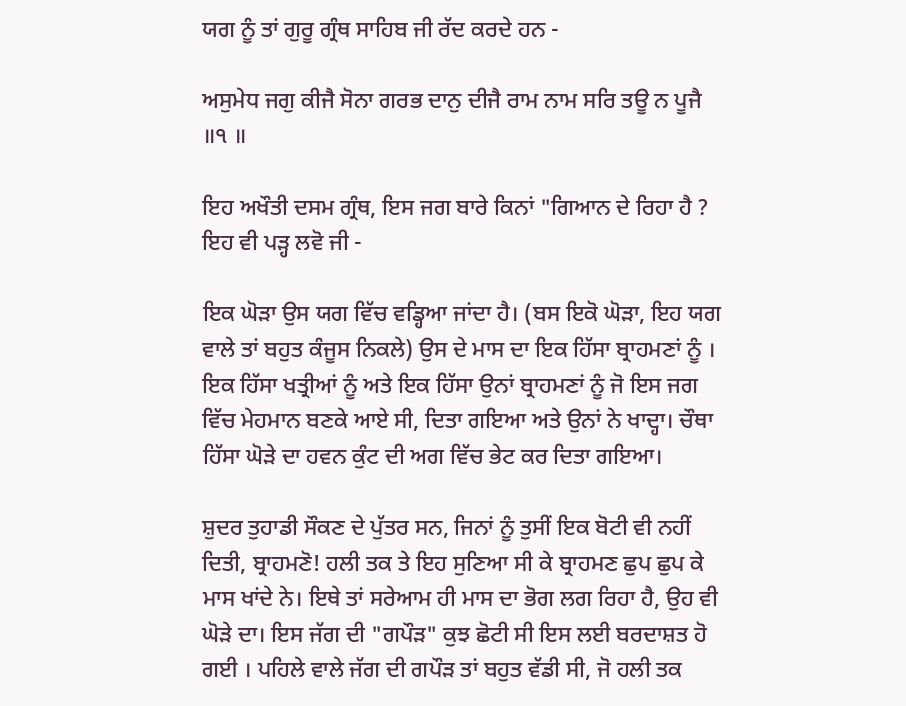ਯਗ ਨੂੰ ਤਾਂ ਗੁਰੂ ਗ੍ਰੰਥ ਸਾਹਿਬ ਜੀ ਰੱਦ ਕਰਦੇ ਹਨ -

ਅਸੁਮੇਧ ਜਗੁ ਕੀਜੈ ਸੋਨਾ ਗਰਭ ਦਾਨੁ ਦੀਜੈ ਰਾਮ ਨਾਮ ਸਰਿ ਤਊ ਨ ਪੂਜੈ ॥੧ ॥

ਇਹ ਅਖੌਤੀ ਦਸਮ ਗ੍ਰੰਥ, ਇਸ ਜਗ ਬਾਰੇ ਕਿਨਾਂ "ਗਿਆਨ ਦੇ ਰਿਹਾ ਹੈ ? ਇਹ ਵੀ ਪੜ੍ਹ ਲਵੋ ਜੀ -

ਇਕ ਘੋੜਾ ਉਸ ਯਗ ਵਿੱਚ ਵਡ੍ਹਿਆ ਜਾਂਦਾ ਹੈ। (ਬਸ ਇਕੋ ਘੋੜਾ, ਇਹ ਯਗ ਵਾਲੇ ਤਾਂ ਬਹੁਤ ਕੰਜੂਸ ਨਿਕਲੇ) ਉਸ ਦੇ ਮਾਸ ਦਾ ਇਕ ਹਿੱਸਾ ਬ੍ਰਾਹਮਣਾਂ ਨੂੰ । ਇਕ ਹਿੱਸਾ ਖਤ੍ਰੀਆਂ ਨੂੰ ਅਤੇ ਇਕ ਹਿੱਸਾ ਉਨਾਂ ਬ੍ਰਾਹਮਣਾਂ ਨੂੰ ਜੋ ਇਸ ਜਗ ਵਿੱਚ ਮੇਹਮਾਨ ਬਣਕੇ ਆਏ ਸੀ, ਦਿਤਾ ਗਇਆ ਅਤੇ ਉਨਾਂ ਨੇ ਖਾਦ੍ਹਾ। ਚੌਥਾ ਹਿੱਸਾ ਘੋੜੇ ਦਾ ਹਵਨ ਕੁੰਟ ਦੀ ਅਗ ਵਿੱਚ ਭੇਟ ਕਰ ਦਿਤਾ ਗਇਆ।

ਸ਼ੁਦਰ ਤੁਹਾਡੀ ਸੌਕਣ ਦੇ ਪੁੱਤਰ ਸਨ, ਜਿਨਾਂ ਨੂੰ ਤੁਸੀਂ ਇਕ ਬੋਟੀ ਵੀ ਨਹੀਂ ਦਿਤੀ, ਬ੍ਰਾਹਮਣੋ! ਹਲੀ ਤਕ ਤੇ ਇਹ ਸੁਣਿਆ ਸੀ ਕੇ ਬ੍ਰਾਹਮਣ ਛੁਪ ਛੁਪ ਕੇ ਮਾਸ ਖਾਂਦੇ ਨੇ। ਇਥੇ ਤਾਂ ਸਰੇਆਮ ਹੀ ਮਾਸ ਦਾ ਭੋਗ ਲਗ ਰਿਹਾ ਹੈ, ਉਹ ਵੀ ਘੋੜੇ ਦਾ। ਇਸ ਜੱਗ ਦੀ "ਗਪੌੜ" ਕੁਝ ਛੋਟੀ ਸੀ ਇਸ ਲਈ ਬਰਦਾਸ਼ਤ ਹੋ ਗਈ । ਪਹਿਲੇ ਵਾਲੇ ਜੱਗ ਦੀ ਗਪੌੜ ਤਾਂ ਬਹੁਤ ਵੱਡੀ ਸੀ, ਜੋ ਹਲੀ ਤਕ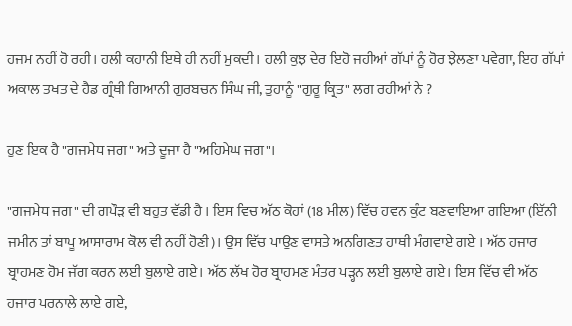ਹਜਮ ਨਹੀਂ ਹੋ ਰਹੀ। ਹਲੀ ਕਹਾਨੀ ਇਥੇ ਹੀ ਨਹੀਂ ਮੁਕਦੀ। ਹਲੀ ਕੁਝ ਦੇਰ ਇਹੋ ਜਹੀਆਂ ਗੱਪਾਂ ਨੂੰ ਹੋਰ ਝੇਲਣਾ ਪਵੇਗਾ, ਇਹ ਗੱਪਾਂ ਅਕਾਲ ਤਖਤ ਦੇ ਹੈਡ ਗ੍ਰੰਥੀ ਗਿਆਨੀ ਗੁਰਬਚਨ ਸਿੰਘ ਜੀ, ਤੁਹਾਨੂੰ "ਗੁਰੂ ਕ੍ਰਿਤ" ਲਗ ਰਹੀਆਂ ਨੇ ?

ਹੁਣ ਇਕ ਹੈ "ਗਜਮੇਧ ਜਗ" ਅਤੇ ਦੂਜਾ ਹੈ "ਅਹਿਮੇਘ ਜਗ"।

"ਗਜਮੇਧ ਜਗ" ਦੀ ਗਪੌੜ ਵੀ ਬਹੁਤ ਵੱਡੀ ਹੈ । ਇਸ ਵਿਚ ਅੱਠ ਕੋਹਾਂ (18 ਮੀਲ) ਵਿੱਚ ਹਵਨ ਕੁੰਟ ਬਣਵਾਇਆ ਗਇਆ (ਇੱਨੀ ਜਮੀਨ ਤਾਂ ਬਾਪੂ ਆਸਾਰਾਮ ਕੋਲ ਵੀ ਨਹੀਂ ਹੋਣੀ)। ਉਸ ਵਿੱਚ ਪਾਉਣ ਵਾਸਤੇ ਅਨਗਿਣਤ ਹਾਥੀ ਮੰਗਵਾਏ ਗਏ । ਅੱਠ ਹਜਾਰ ਬ੍ਰਾਹਮਣ ਹੋਮ ਜੱਗ ਕਰਨ ਲਈ ਬੁਲਾਏ ਗਏ। ਅੱਠ ਲੱਖ ਹੋਰ ਬ੍ਰਾਹਮਣ ਮੰਤਰ ਪੜ੍ਹਨ ਲਈ ਬੁਲਾਏ ਗਏ। ਇਸ ਵਿੱਚ ਵੀ ਅੱਠ ਹਜਾਰ ਪਰਨਾਲੇ ਲਾਏ ਗਏ,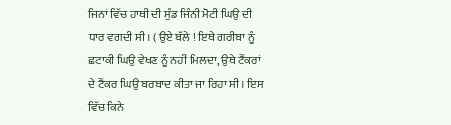ਜਿਨਾਂ ਵਿੱਚ ਹਾਥੀ ਦੀ ਸੁੰਡ ਜਿੰਨੀ ਮੋਟੀ ਘਿਉ ਦੀ ਧਾਰ ਵਗਦੀ ਸੀ। ( ਉਏ ਬੱਲੇ ! ਇਥੇ ਗਰੀਬਾ ਨੂੰ ਛਟਾਕੀ ਘਿਉ ਵੇਖਣ ਨੂੰ ਨਹੀਂ ਮਿਲਦਾ, ਉਥੇ ਟੈਂਕਰਾਂ ਦੇ ਟੈਂਕਰ ਘਿਉ ਬਰਬਾਦ ਕੀਤਾ ਜਾ ਰਿਹਾ ਸੀ। ਇਸ ਵਿੱਚ ਕਿਨੇ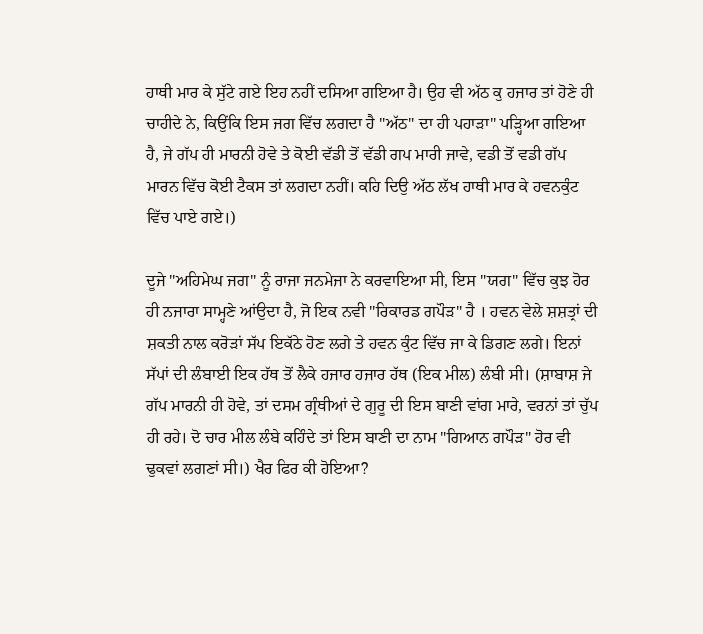ਹਾਥੀ ਮਾਰ ਕੇ ਸੁੱਟੇ ਗਏ ਇਹ ਨਹੀਂ ਦਸਿਆ ਗਇਆ ਹੈ। ਉਹ ਵੀ ਅੱਠ ਕੁ ਹਜਾਰ ਤਾਂ ਹੋਣੇ ਹੀ ਚਾਹੀਦੇ ਨੇ, ਕਿਉਂਕਿ ਇਸ ਜਗ ਵਿੱਚ ਲਗਦਾ ਹੈ "ਅੱਠ" ਦਾ ਹੀ ਪਹਾੜਾ" ਪੜ੍ਹਿਆ ਗਇਆ ਹੈ, ਜੇ ਗੱਪ ਹੀ ਮਾਰਨੀ ਹੋਵੇ ਤੇ ਕੋਈ ਵੱਡੀ ਤੋਂ ਵੱਡੀ ਗਪ ਮਾਰੀ ਜਾਵੇ, ਵਡੀ ਤੋਂ ਵਡੀ ਗੱਪ ਮਾਰਨ ਵਿੱਚ ਕੋਈ ਟੈਕਸ ਤਾਂ ਲਗਦਾ ਨਹੀਂ। ਕਹਿ ਦਿਉ ਅੱਠ ਲੱਖ ਹਾਥੀ ਮਾਰ ਕੇ ਹਵਨਕੁੰਟ ਵਿੱਚ ਪਾਏ ਗਏ।)

ਦੂਜੇ "ਅਹਿਮੇਘ ਜਗ" ਨੂੰ ਰਾਜਾ ਜਨਮੇਜਾ ਨੇ ਕਰਵਾਇਆ ਸੀ, ਇਸ "ਯਗ" ਵਿੱਚ ਕੁਝ ਹੋਰ ਹੀ ਨਜਾਰਾ ਸਾਮ੍ਹਣੇ ਆਂਉਦਾ ਹੈ, ਜੋ ਇਕ ਨਵੀ "ਰਿਕਾਰਡ ਗਪੌੜ" ਹੈ । ਹਵਨ ਵੇਲੇ ਸ਼ਸ਼ਤ੍ਰਾਂ ਦੀ ਸ਼ਕਤੀ ਨਾਲ ਕਰੋੜਾਂ ਸੱਪ ਇਕੱਠੇ ਹੋਣ ਲਗੇ ਤੇ ਹਵਨ ਕੁੰਟ ਵਿੱਚ ਜਾ ਕੇ ਡਿਗਣ ਲਗੇ। ਇਨਾਂ ਸੱਪਾਂ ਦੀ ਲੰਬਾਈ ਇਕ ਹੱਥ ਤੋਂ ਲੈਕੇ ਹਜਾਰ ਹਜਾਰ ਹੱਥ (ਇਕ ਮੀਲ) ਲੰਬੀ ਸੀ। (ਸ਼ਾਬਾਸ਼ ਜੇ ਗੱਪ ਮਾਰਨੀ ਹੀ ਹੋਵੇ, ਤਾਂ ਦਸਮ ਗ੍ਰੰਥੀਆਂ ਦੇ ਗੁਰੂ ਦੀ ਇਸ ਬਾਣੀ ਵਾਂਗ ਮਾਰੇ, ਵਰਨਾਂ ਤਾਂ ਚੁੱਪ ਹੀ ਰਹੇ। ਦੋ ਚਾਰ ਮੀਲ ਲੰਬੇ ਕਹਿੰਦੇ ਤਾਂ ਇਸ ਬਾਣੀ ਦਾ ਨਾਮ "ਗਿਆਨ ਗਪੌੜ" ਹੋਰ ਵੀ ਢੁਕਵਾਂ ਲਗਣਾਂ ਸੀ।) ਖੈਰ ਫਿਰ ਕੀ ਹੋਇਆ?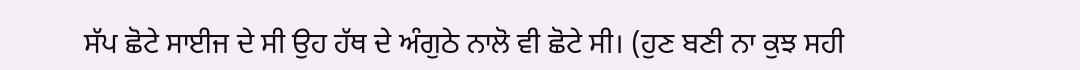ਸੱਪ ਛੋਟੇ ਸਾਈਜ ਦੇ ਸੀ ਉਹ ਹੱਥ ਦੇ ਅੰਗੁਠੇ ਨਾਲੋ ਵੀ ਛੋਟੇ ਸੀ। (ਹੁਣ ਬਣੀ ਨਾ ਕੁਝ ਸਹੀ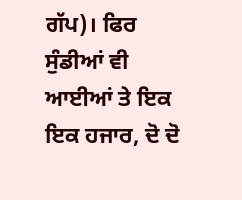ਗੱਪ)। ਫਿਰ ਸੁੰਡੀਆਂ ਵੀ ਆਈਆਂ ਤੇ ਇਕ ਇਕ ਹਜਾਰ, ਦੋ ਦੋ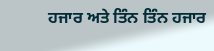ਹਜਾਰ ਅਤੇ ਤਿੰਨ ਤਿੰਨ ਹਜਾਰ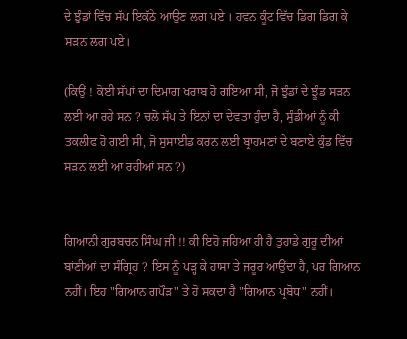ਦੇ ਝੁੰਡਾਂ ਵਿੱਚ ਸੱਪ ਇਕੱਠੇ ਆਉਣ ਲਗ ਪਏ । ਹਵਨ ਕੂੰਟ ਵਿੱਚ ਡਿਗ ਡਿਗ ਕੇ ਸੜਨ ਲਗ ਪਏ।

(ਕਿਉਂ ! ਕੋਈ ਸੱਪਾਂ ਦਾ ਦਿਮਾਗ ਖਰਾਬ ਹੋ ਗਇਆ ਸੀ, ਜੋ ਝੁੰਡਾਂ ਦੇ ਝੂੰਡ ਸੜਨ ਲਈ ਆ ਰਹੇ ਸਨ ? ਚਲੋ ਸੱਪ ਤੇ ਇਨਾਂ ਦਾ ਦੇਵਤਾ ਹੁੰਦਾ ਹੈ, ਸੁੰਡੀਆਂ ਨੂੰ ਕੀ ਤਕਲੀਫ ਹੋ ਗਈ ਸੀ, ਜੋ ਸੁਸਾਈਡ ਕਰਨ ਲਈ ਬ੍ਰਾਹਮਣਾਂ ਦੇ ਬਣਾਏ ਕੁੰਡ ਵਿੱਚ ਸੜਨ ਲਈ ਆ ਰਹੀਆਂ ਸਨ ?)


ਗਿਆਨੀ ਗੁਰਬਚਨ ਸਿੰਘ ਜੀ !! ਕੀ ਇਹੋ ਜਹਿਆ ਹੀ ਹੈ ਤੁਹਾਡੇ ਗੁਰੂ ਦੀਆਂ ਬਾਂਣੀਆਂ ਦਾ ਸੰਗ੍ਰਿਹ ? ਇਸ ਨੂੰ ਪੜ੍ਹ ਕੇ ਹਾਸਾ ਤੇ ਜਰੂਰ ਆਉਂਦਾ ਹੈ, ਪਰ ਗਿਆਨ ਨਹੀਂ। ਇਹ "ਗਿਆਨ ਗਪੌੜ" ਤੇ ਹੋ ਸਕਦਾ ਹੈ "ਗਿਆਨ ਪ੍ਰਬੋਧ" ਨਹੀਂ।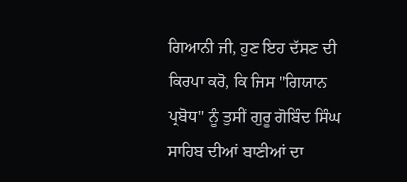ਗਿਆਨੀ ਜੀ, ਹੁਣ ਇਹ ਦੱਸਣ ਦੀ ਕਿਰਪਾ ਕਰੋ, ਕਿ ਜਿਸ "ਗਿਯਾਨ ਪ੍ਰਬੋਧ" ਨੂੰ ਤੁਸੀਂ ਗੁਰੂ ਗੋਬਿੰਦ ਸਿੰਘ ਸਾਹਿਬ ਦੀਆਂ ਬਾਣੀਆਂ ਦਾ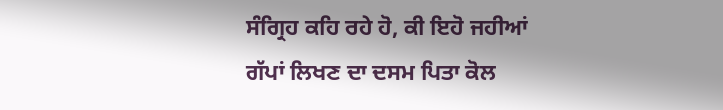ਸੰਗ੍ਰਿਹ ਕਹਿ ਰਹੇ ਹੋ, ਕੀ ਇਹੋ ਜਹੀਆਂ ਗੱਪਾਂ ਲਿਖਣ ਦਾ ਦਸਮ ਪਿਤਾ ਕੋਲ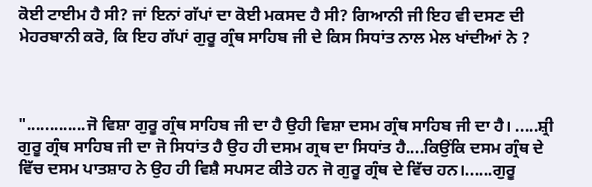ਕੋਈ ਟਾਈਮ ਹੈ ਸੀ? ਜਾਂ ਇਨਾਂ ਗੱਪਾਂ ਦਾ ਕੋਈ ਮਕਸਦ ਹੈ ਸੀ? ਗਿਆਨੀ ਜੀ ਇਹ ਵੀ ਦਸਣ ਦੀ ਮੇਹਰਬਾਨੀ ਕਰੋ, ਕਿ ਇਹ ਗੱਪਾਂ ਗੁਰੂ ਗ੍ਰੰਥ ਸਾਹਿਬ ਜੀ ਦੇ ਕਿਸ ਸਿਧਾਂਤ ਨਾਲ ਮੇਲ ਖਾਂਦੀਆਂ ਨੇ ?



".............ਜੋ ਵਿਸ਼ਾ ਗੁਰੂ ਗ੍ਰੰਥ ਸਾਹਿਬ ਜੀ ਦਾ ਹੈ ਉਹੀ ਵਿਸ਼ਾ ਦਸਮ ਗ੍ਰੰਥ ਸਾਹਿਬ ਜੀ ਦਾ ਹੈ। .....ਸ਼੍ਰੀ ਗੁਰੂ ਗ੍ਰੰਥ ਸਾਹਿਬ ਜੀ ਦਾ ਜੋ ਸਿਧਾਂਤ ਹੈ ਉਹ ਹੀ ਦਸਮ ਗ੍ਰਥ ਦਾ ਸਿਧਾਂਤ ਹੈ....ਕਿਉਂਕਿ ਦਸਮ ਗ੍ਰੰਥ ਦੇ ਵਿੱਚ ਦਸਮ ਪਾਤਸ਼ਾਹ ਨੇ ਉਹ ਹੀ ਵਿਸ਼ੈ ਸਪਸਟ ਕੀਤੇ ਹਨ ਜੋ ਗੁਰੂ ਗ੍ਰੰਥ ਦੇ ਵਿੱਚ ਹਨ।......ਗੁਰੂ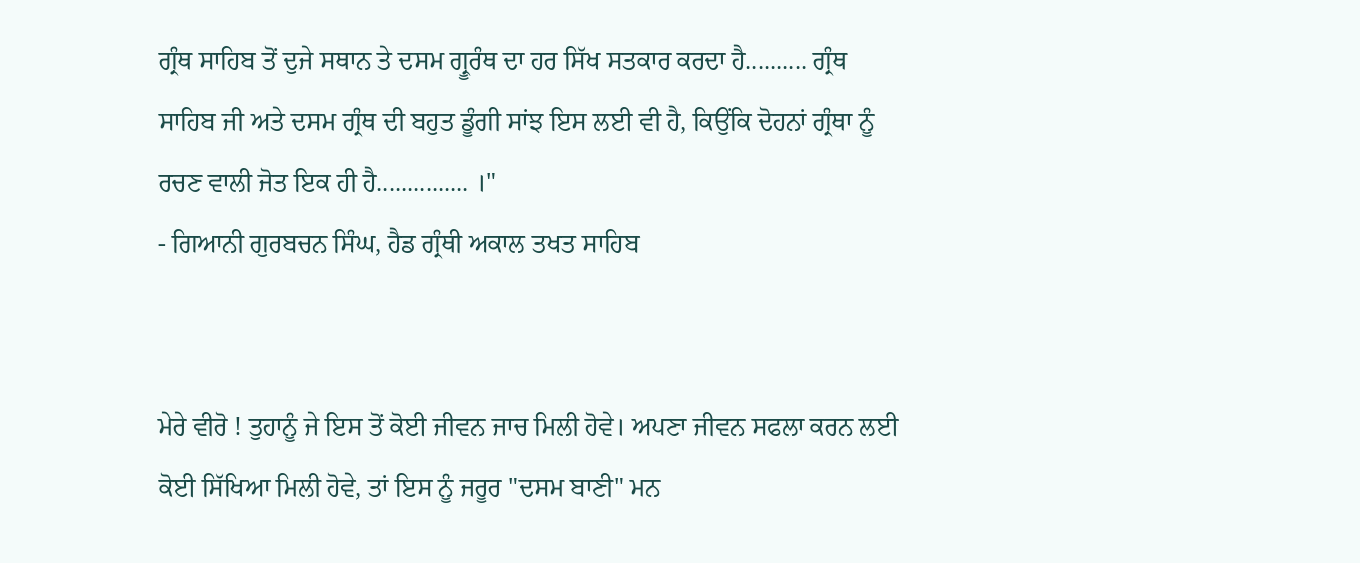ਗ੍ਰੰਥ ਸਾਹਿਬ ਤੋਂ ਦੁਜੇ ਸਥਾਨ ਤੇ ਦਸਮ ਗ੍ਰੂਰੰਥ ਦਾ ਹਰ ਸਿੱਖ ਸਤਕਾਰ ਕਰਦਾ ਹੈ.......... ਗ੍ਰੰਥ ਸਾਹਿਬ ਜੀ ਅਤੇ ਦਸਮ ਗ੍ਰੰਥ ਦੀ ਬਹੁਤ ਡੂੰਗੀ ਸਾਂਝ ਇਸ ਲਈ ਵੀ ਹੈ, ਕਿਉਂਕਿ ਦੋਹਨਾਂ ਗ੍ਰੰਥਾ ਨੂੰ ਰਚਣ ਵਾਲੀ ਜੋਤ ਇਕ ਹੀ ਹੈ............... ।"
- ਗਿਆਨੀ ਗੁਰਬਚਨ ਸਿੰਘ, ਹੈਡ ਗ੍ਰੰਥੀ ਅਕਾਲ ਤਖਤ ਸਾਹਿਬ


ਮੇਰੇ ਵੀਰੋ ! ਤੁਹਾਨੂੰ ਜੇ ਇਸ ਤੋਂ ਕੋਈ ਜੀਵਨ ਜਾਚ ਮਿਲੀ ਹੋਵੇ। ਅਪਣਾ ਜੀਵਨ ਸਫਲਾ ਕਰਨ ਲਈ ਕੋਈ ਸਿੱਖਿਆ ਮਿਲੀ ਹੋਵੇ, ਤਾਂ ਇਸ ਨੂੰ ਜਰੂਰ "ਦਸਮ ਬਾਣੀ" ਮਨ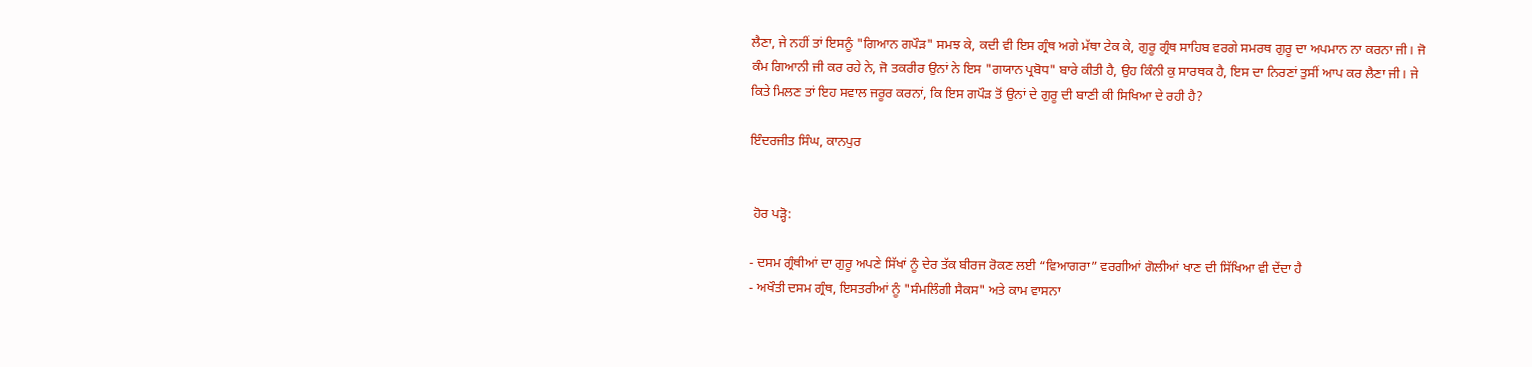ਲੈਣਾ, ਜੇ ਨਹੀਂ ਤਾਂ ਇਸਨੂੰ "ਗਿਆਨ ਗਪੌੜ" ਸਮਝ ਕੇ, ਕਦੀ ਵੀ ਇਸ ਗ੍ਰੰਥ ਅਗੇ ਮੱਥਾ ਟੇਕ ਕੇ, ਗੁਰੂ ਗ੍ਰੰਥ ਸਾਹਿਬ ਵਰਗੇ ਸਮਰਥ ਗੁਰੂ ਦਾ ਅਪਮਾਨ ਨਾ ਕਰਨਾ ਜੀ। ਜੋ ਕੰਮ ਗਿਆਨੀ ਜੀ ਕਰ ਰਹੇ ਨੇ, ਜੋ ਤਕਰੀਰ ਉਨਾਂ ਨੇ ਇਸ "ਗਯਾਨ ਪ੍ਰਬੋਧ" ਬਾਰੇ ਕੀਤੀ ਹੈ, ਉਹ ਕਿੰਨੀ ਕੁ ਸਾਰਥਕ ਹੈ, ਇਸ ਦਾ ਨਿਰਣਾਂ ਤੁਸੀਂ ਆਪ ਕਰ ਲੈਣਾ ਜੀ। ਜੇ ਕਿਤੇ ਮਿਲਣ ਤਾਂ ਇਹ ਸਵਾਲ ਜਰੂਰ ਕਰਨਾਂ, ਕਿ ਇਸ ਗਪੌੜ ਤੋਂ ਉਨਾਂ ਦੇ ਗੁਰੂ ਦੀ ਬਾਣੀ ਕੀ ਸਿਖਿਆ ਦੇ ਰਹੀ ਹੈ?

ਇੰਦਰਜੀਤ ਸਿੰਘ, ਕਾਨਪੁਰ


 ਹੋਰ ਪੜ੍ਹੋ:

- ਦਸਮ ਗ੍ਰੰਥੀਆਂ ਦਾ ਗੁਰੂ ਅਪਣੇ ਸਿੱਖਾਂ ਨੂੰ ਦੇਰ ਤੱਕ ਬੀਰਜ ਰੋਕਣ ਲਈ “ਵਿਆਗਰਾ” ਵਰਗੀਆਂ ਗੋਲੀਆਂ ਖਾਣ ਦੀ ਸਿੱਖਿਆ ਵੀ ਦੇਂਦਾ ਹੈ
- ਅਖੌਤੀ ਦਸਮ ਗ੍ਰੰਥ, ਇਸਤਰੀਆਂ ਨੂੰ "ਸੰਮਲਿੰਗੀ ਸੈਕਸ" ਅਤੇ ਕਾਮ ਵਾਸਨਾ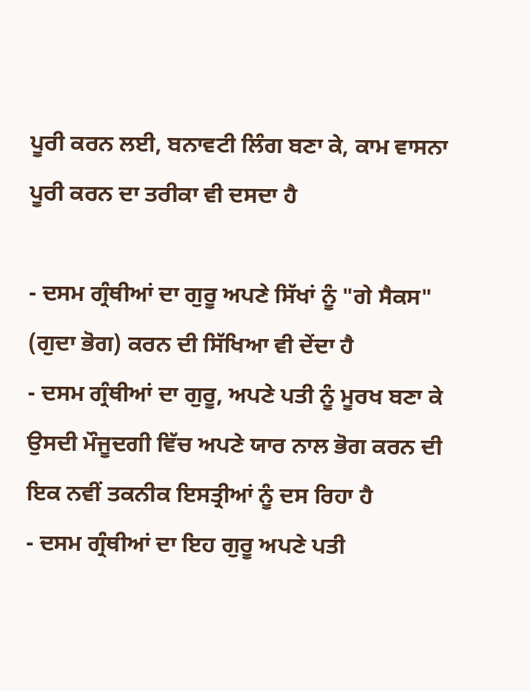ਪੂਰੀ ਕਰਨ ਲਈ, ਬਨਾਵਟੀ ਲਿੰਗ ਬਣਾ ਕੇ, ਕਾਮ ਵਾਸਨਾ ਪੂਰੀ ਕਰਨ ਦਾ ਤਰੀਕਾ ਵੀ ਦਸਦਾ ਹੈ

- ਦਸਮ ਗ੍ਰੰਥੀਆਂ ਦਾ ਗੁਰੂ ਅਪਣੇ ਸਿੱਖਾਂ ਨੂੰ "ਗੇ ਸੈਕਸ" (ਗੁਦਾ ਭੋਗ) ਕਰਨ ਦੀ ਸਿੱਖਿਆ ਵੀ ਦੇਂਦਾ ਹੈ
- ਦਸਮ ਗ੍ਰੰਥੀਆਂ ਦਾ ਗੁਰੂ, ਅਪਣੇ ਪਤੀ ਨੂੰ ਮੂਰਖ ਬਣਾ ਕੇ ਉਸਦੀ ਮੌਜੂਦਗੀ ਵਿੱਚ ਅਪਣੇ ਯਾਰ ਨਾਲ ਭੋਗ ਕਰਨ ਦੀ ਇਕ ਨਵੀਂ ਤਕਨੀਕ ਇਸਤ੍ਰੀਆਂ ਨੂੰ ਦਸ ਰਿਹਾ ਹੈ
- ਦਸਮ ਗ੍ਰੰਥੀਆਂ ਦਾ ਇਹ ਗੁਰੂ ਅਪਣੇ ਪਤੀ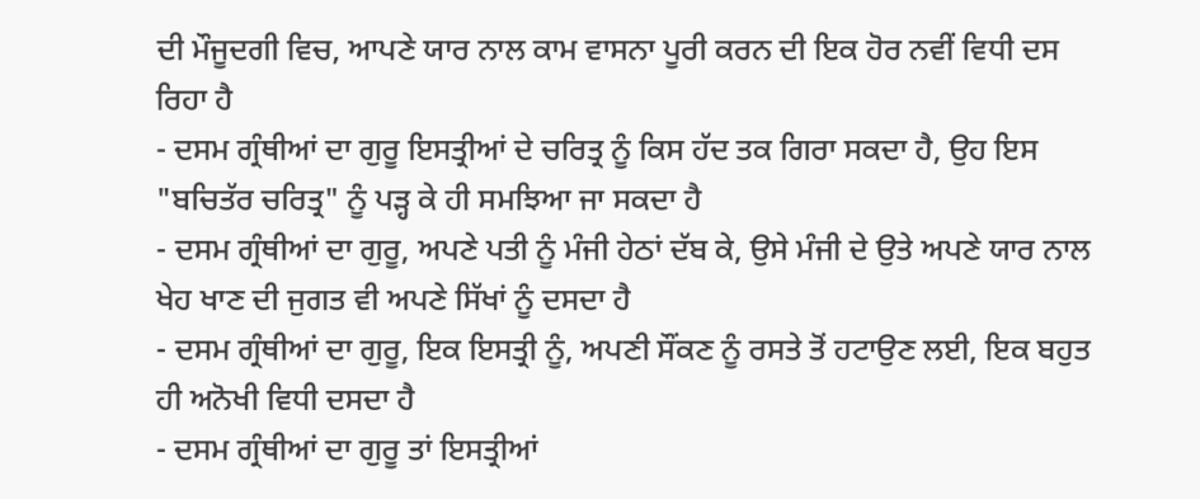ਦੀ ਮੌਜੂਦਗੀ ਵਿਚ, ਆਪਣੇ ਯਾਰ ਨਾਲ ਕਾਮ ਵਾਸਨਾ ਪੂਰੀ ਕਰਨ ਦੀ ਇਕ ਹੋਰ ਨਵੀਂ ਵਿਧੀ ਦਸ ਰਿਹਾ ਹੈ
- ਦਸਮ ਗ੍ਰੰਥੀਆਂ ਦਾ ਗੁਰੂ ਇਸਤ੍ਰੀਆਂ ਦੇ ਚਰਿਤ੍ਰ ਨੂੰ ਕਿਸ ਹੱਦ ਤਕ ਗਿਰਾ ਸਕਦਾ ਹੈ, ਉਹ ਇਸ "ਬਚਿਤੱਰ ਚਰਿਤ੍ਰ" ਨੂੰ ਪੜ੍ਹ ਕੇ ਹੀ ਸਮਝਿਆ ਜਾ ਸਕਦਾ ਹੈ
- ਦਸਮ ਗ੍ਰੰਥੀਆਂ ਦਾ ਗੁਰੂ, ਅਪਣੇ ਪਤੀ ਨੂੰ ਮੰਜੀ ਹੇਠਾਂ ਦੱਬ ਕੇ, ਉਸੇ ਮੰਜੀ ਦੇ ਉਤੇ ਅਪਣੇ ਯਾਰ ਨਾਲ ਖੇਹ ਖਾਣ ਦੀ ਜੁਗਤ ਵੀ ਅਪਣੇ ਸਿੱਖਾਂ ਨੂੰ ਦਸਦਾ ਹੈ
- ਦਸਮ ਗ੍ਰੰਥੀਆਂ ਦਾ ਗੁਰੂ, ਇਕ ਇਸਤ੍ਰੀ ਨੂੰ, ਅਪਣੀ ਸੌਂਕਣ ਨੂੰ ਰਸਤੇ ਤੋਂ ਹਟਾਉਣ ਲਈ, ਇਕ ਬਹੁਤ ਹੀ ਅਨੋਖੀ ਵਿਧੀ ਦਸਦਾ ਹੈ
- ਦਸਮ ਗ੍ਰੰਥੀਆਂ ਦਾ ਗੁਰੂ ਤਾਂ ਇਸਤ੍ਰੀਆਂ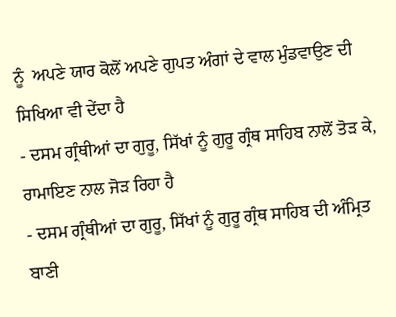ਨੂੰ  ਅਪਣੇ ਯਾਰ ਕੋਲੋਂ ਅਪਣੇ ਗੁਪਤ ਅੰਗਾਂ ਦੇ ਵਾਲ ਮੁੰਡਵਾਉਣ ਦੀ ਸਿਖਿਆ ਵੀ ਦੇਂਦਾ ਹੈ
- ਦਸਮ ਗ੍ਰੰਥੀਆਂ ਦਾ ਗੁਰੂ, ਸਿੱਖਾਂ ਨੂੰ ਗੁਰੂ ਗ੍ਰੰਥ ਸਾਹਿਬ ਨਾਲੋਂ ਤੋੜ ਕੇ, ਰਾਮਾਇਣ ਨਾਲ ਜੋੜ ਰਿਹਾ ਹੈ
- ਦਸਮ ਗ੍ਰੰਥੀਆਂ ਦਾ ਗੁਰੂ, ਸਿੱਖਾਂ ਨੂੰ ਗੁਰੂ ਗ੍ਰੰਥ ਸਾਹਿਬ ਦੀ ਅੰਮ੍ਰਿਤ ਬਾਣੀ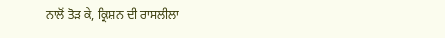ਨਾਲੋਂ ਤੋੜ ਕੇ, ਕ੍ਰਿਸ਼ਨ ਦੀ ਰਾਸਲੀਲਾ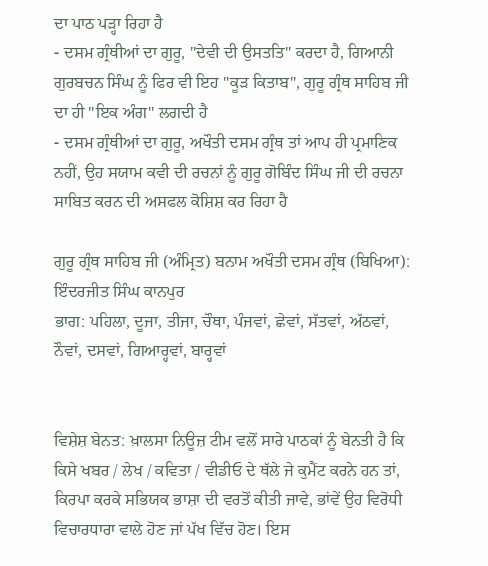ਦਾ ਪਾਠ ਪੜ੍ਹਾ ਰਿਹਾ ਹੈ
- ਦਸਮ ਗ੍ਰੰਥੀਆਂ ਦਾ ਗੁਰੂ, "ਦੇਵੀ ਦੀ ਉਸਤਤਿ" ਕਰਦਾ ਹੈ, ਗਿਆਨੀ ਗੁਰਬਚਨ ਸਿੰਘ ਨੂੰ ਫਿਰ ਵੀ ਇਹ "ਕੂੜ ਕਿਤਾਬ", ਗੁਰੂ ਗ੍ਰੰਥ ਸਾਹਿਬ ਜੀ ਦਾ ਹੀ "ਇਕ ਅੰਗ" ਲਗਦੀ ਹੈ
- ਦਸਮ ਗ੍ਰੰਥੀਆਂ ਦਾ ਗੁਰੂ, ਅਖੌਤੀ ਦਸਮ ਗ੍ਰੰਥ ਤਾਂ ਆਪ ਹੀ ਪ੍ਰਮਾਣਿਕ ਨਹੀਂ, ਉਹ ਸਯਾਮ ਕਵੀ ਦੀ ਰਚਨਾਂ ਨੂੰ ਗੁਰੂ ਗੋਬਿੰਦ ਸਿੰਘ ਜੀ ਦੀ ਰਚਨਾ ਸਾਬਿਤ ਕਰਨ ਦੀ ਅਸਫਲ ਕੋਸ਼ਿਸ਼ ਕਰ ਰਿਹਾ ਹੈ

ਗੁਰੂ ਗ੍ਰੰਥ ਸਾਹਿਬ ਜੀ (ਅੰਮ੍ਰਿਤ) ਬਨਾਮ ਅਖੌਤੀ ਦਸਮ ਗ੍ਰੰਥ (ਬਿਖਿਆ): ਇੰਦਰਜੀਤ ਸਿੰਘ ਕਾਨਪੁਰ
ਭਾਗ: ਪਹਿਲਾ, ਦੂਜਾ, ਤੀਜਾ, ਚੌਥਾ, ਪੰਜਵਾਂ, ਛੇਵਾਂ, ਸੱਤਵਾਂ, ਅੱਠਵਾਂ, ਨੌਵਾਂ, ਦਸਵਾਂ, ਗਿਆਰ੍ਹਵਾਂ, ਬਾਰ੍ਹਵਾਂ


ਵਿਸ਼ੇਸ਼ ਬੇਨਤ: ਖ਼ਾਲਸਾ ਨਿਊਜ਼ ਟੀਮ ਵਲੋਂ ਸਾਰੇ ਪਾਠਕਾਂ ਨੂੰ ਬੇਨਤੀ ਹੈ ਕਿ ਕਿਸੇ ਖਬਰ / ਲੇਖ / ਕਵਿਤਾ / ਵੀਡੀਓ ਦੇ ਥੱਲੇ ਜੇ ਕੁਮੈਂਟ ਕਰਨੇ ਹਨ ਤਾਂ, ਕਿਰਪਾ ਕਰਕੇ ਸਭਿਯਕ ਭਾਸ਼ਾ ਦੀ ਵਰਤੋਂ ਕੀਤੀ ਜਾਵੇ, ਭਾਂਵੇਂ ਉਹ ਵਿਰੋਧੀ ਵਿਚਾਰਧਾਰਾ ਵਾਲੇ ਹੋਣ ਜਾਂ ਪੱਖ ਵਿੱਚ ਹੋਣ। ਇਸ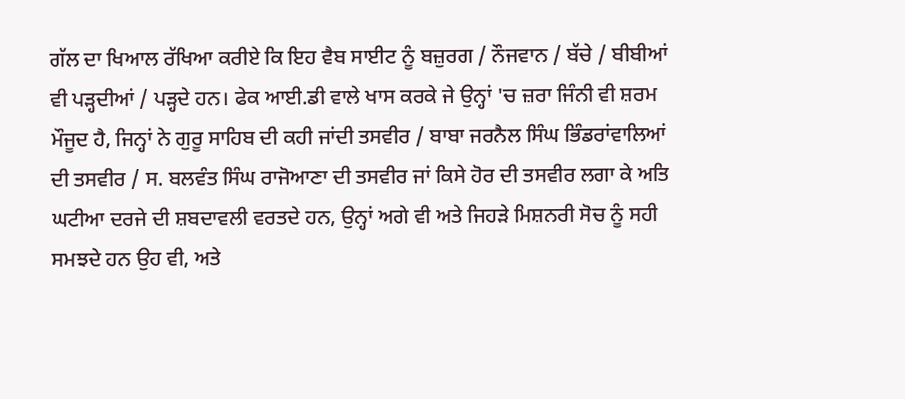ਗੱਲ ਦਾ ਖਿਆਲ ਰੱਖਿਆ ਕਰੀਏ ਕਿ ਇਹ ਵੈਬ ਸਾਈਟ ਨੂੰ ਬਜ਼ੁਰਗ / ਨੌਜਵਾਨ / ਬੱਚੇ / ਬੀਬੀਆਂ ਵੀ ਪੜ੍ਹਦੀਆਂ / ਪੜ੍ਹਦੇ ਹਨ। ਫੇਕ ਆਈ.ਡੀ ਵਾਲੇ ਖਾਸ ਕਰਕੇ ਜੇ ਉਨ੍ਹਾਂ 'ਚ ਜ਼ਰਾ ਜਿੰਨੀ ਵੀ ਸ਼ਰਮ ਮੌਜੂਦ ਹੈ, ਜਿਨ੍ਹਾਂ ਨੇ ਗੁਰੂ ਸਾਹਿਬ ਦੀ ਕਹੀ ਜਾਂਦੀ ਤਸਵੀਰ / ਬਾਬਾ ਜਰਨੈਲ ਸਿੰਘ ਭਿੰਡਰਾਂਵਾਲਿਆਂ ਦੀ ਤਸਵੀਰ / ਸ. ਬਲਵੰਤ ਸਿੰਘ ਰਾਜੋਆਣਾ ਦੀ ਤਸਵੀਰ ਜਾਂ ਕਿਸੇ ਹੋਰ ਦੀ ਤਸਵੀਰ ਲਗਾ ਕੇ ਅਤਿ ਘਟੀਆ ਦਰਜੇ ਦੀ ਸ਼ਬਦਾਵਲੀ ਵਰਤਦੇ ਹਨ, ਉਨ੍ਹਾਂ ਅਗੇ ਵੀ ਅਤੇ ਜਿਹੜੇ ਮਿਸ਼ਨਰੀ ਸੋਚ ਨੂੰ ਸਹੀ ਸਮਝਦੇ ਹਨ ਉਹ ਵੀ, ਅਤੇ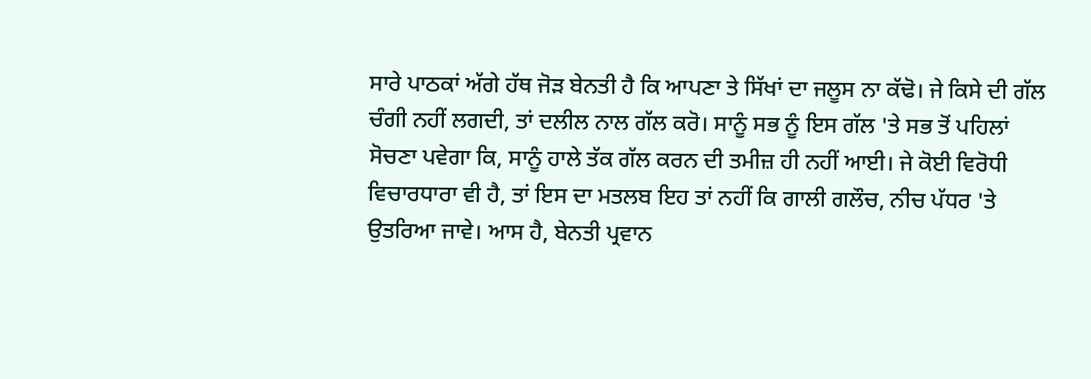ਸਾਰੇ ਪਾਠਕਾਂ ਅੱਗੇ ਹੱਥ ਜੋੜ ਬੇਨਤੀ ਹੈ ਕਿ ਆਪਣਾ ਤੇ ਸਿੱਖਾਂ ਦਾ ਜਲੂਸ ਨਾ ਕੱਢੋ। ਜੇ ਕਿਸੇ ਦੀ ਗੱਲ ਚੰਗੀ ਨਹੀਂ ਲਗਦੀ, ਤਾਂ ਦਲੀਲ ਨਾਲ ਗੱਲ ਕਰੋ। ਸਾਨੂੰ ਸਭ ਨੂੰ ਇਸ ਗੱਲ 'ਤੇ ਸਭ ਤੋਂ ਪਹਿਲਾਂ ਸੋਚਣਾ ਪਵੇਗਾ ਕਿ, ਸਾਨੂੰ ਹਾਲੇ ਤੱਕ ਗੱਲ ਕਰਨ ਦੀ ਤਮੀਜ਼ ਹੀ ਨਹੀਂ ਆਈ। ਜੇ ਕੋਈ ਵਿਰੋਧੀ ਵਿਚਾਰਧਾਰਾ ਵੀ ਹੈ, ਤਾਂ ਇਸ ਦਾ ਮਤਲਬ ਇਹ ਤਾਂ ਨਹੀਂ ਕਿ ਗਾਲੀ ਗਲੌਚ, ਨੀਚ ਪੱਧਰ 'ਤੇ ਉਤਰਿਆ ਜਾਵੇ। ਆਸ ਹੈ, ਬੇਨਤੀ ਪ੍ਰਵਾਨ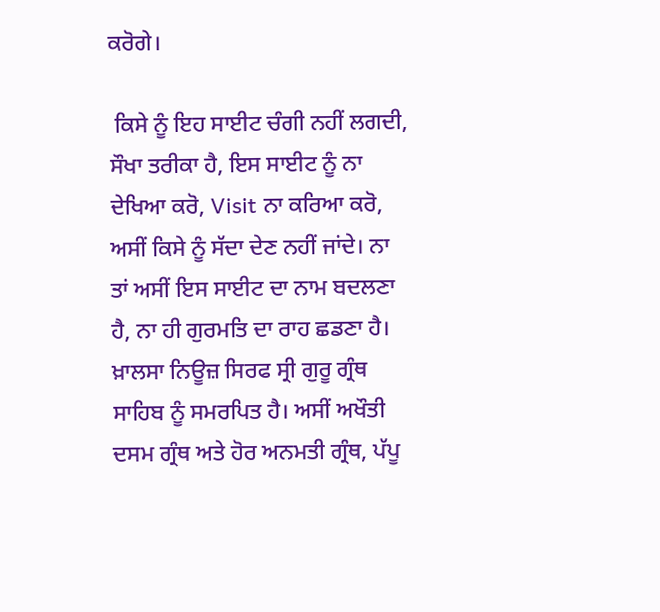ਕਰੋਗੇ।

 ਕਿਸੇ ਨੂੰ ਇਹ ਸਾਈਟ ਚੰਗੀ ਨਹੀਂ ਲਗਦੀ, ਸੌਖਾ ਤਰੀਕਾ ਹੈ, ਇਸ ਸਾਈਟ ਨੂੰ ਨਾ ਦੇਖਿਆ ਕਰੋ, Visit ਨਾ ਕਰਿਆ ਕਰੋ, ਅਸੀਂ ਕਿਸੇ ਨੂੰ ਸੱਦਾ ਦੇਣ ਨਹੀਂ ਜਾਂਦੇ। ਨਾ ਤਾਂ ਅਸੀਂ ਇਸ ਸਾਈਟ ਦਾ ਨਾਮ ਬਦਲਣਾ ਹੈ, ਨਾ ਹੀ ਗੁਰਮਤਿ ਦਾ ਰਾਹ ਛਡਣਾ ਹੈ। ਖ਼ਾਲਸਾ ਨਿਊਜ਼ ਸਿਰਫ ਸ੍ਰੀ ਗੁਰੂ ਗ੍ਰੰਥ ਸਾਹਿਬ ਨੂੰ ਸਮਰਪਿਤ ਹੈ। ਅਸੀਂ ਅਖੌਤੀ ਦਸਮ ਗ੍ਰੰਥ ਅਤੇ ਹੋਰ ਅਨਮਤੀ ਗ੍ਰੰਥ, ਪੱਪੂ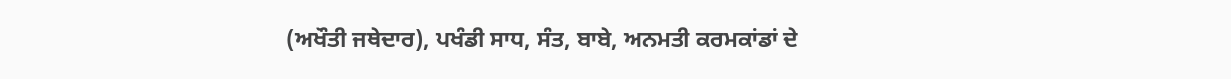(ਅਖੌਤੀ ਜਥੇਦਾਰ), ਪਖੰਡੀ ਸਾਧ, ਸੰਤ, ਬਾਬੇ, ਅਨਮਤੀ ਕਰਮਕਾਂਡਾਂ ਦੇ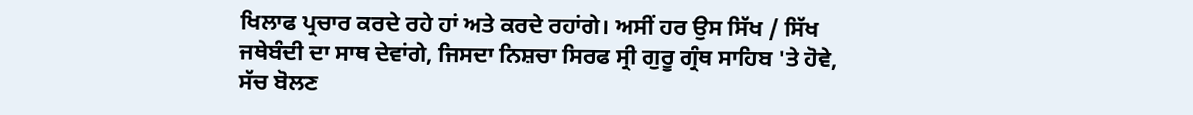ਖਿਲਾਫ ਪ੍ਰਚਾਰ ਕਰਦੇ ਰਹੇ ਹਾਂ ਅਤੇ ਕਰਦੇ ਰਹਾਂਗੇ। ਅਸੀਂ ਹਰ ਉਸ ਸਿੱਖ / ਸਿੱਖ ਜਥੇਬੰਦੀ ਦਾ ਸਾਥ ਦੇਵਾਂਗੇ, ਜਿਸਦਾ ਨਿਸ਼ਚਾ ਸਿਰਫ ਸ੍ਰੀ ਗੁਰੂ ਗ੍ਰੰਥ ਸਾਹਿਬ 'ਤੇ ਹੋਵੇ, ਸੱਚ ਬੋਲਣ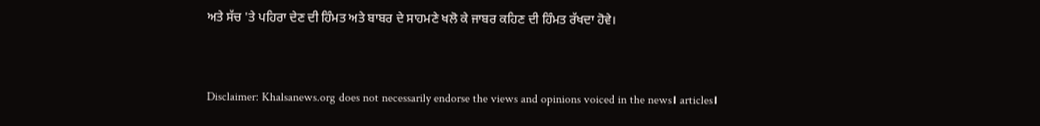ਅਤੇ ਸੱਚ 'ਤੇ ਪਹਿਰਾ ਦੇਣ ਦੀ ਹਿੰਮਤ ਅਤੇ ਬਾਬਰ ਦੇ ਸਾਹਮਣੇ ਖਲੋ ਕੇ ਜਾਬਰ ਕਹਿਣ ਦੀ ਹਿੰਮਤ ਰੱਖਦਾ ਹੋਵੇ।


Disclaimer: Khalsanews.org does not necessarily endorse the views and opinions voiced in the news। articles।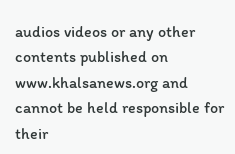audios videos or any other contents published on www.khalsanews.org and cannot be held responsible for their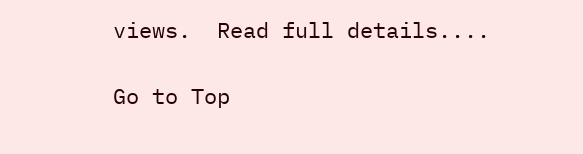views.  Read full details....

Go to Top